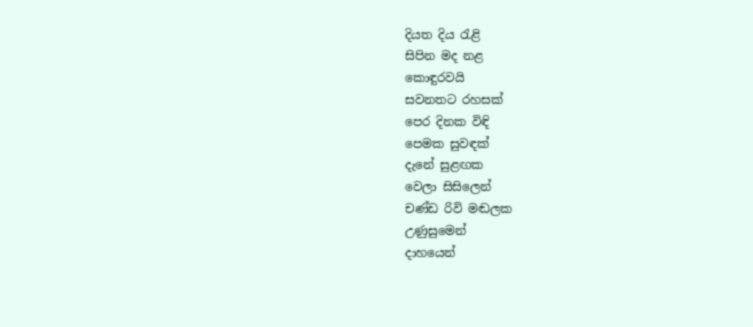දියත දිය රැළි
සිපින මද නළ
කොඳුරවයි
සවනතට රහසක්
පෙර දිනක විඳි
පෙමක සුවඳක්
දැනේ සුළඟක
වෙලා සිසිලෙන්
චණ්ඩ රිවි මඬලක
උණුසුමෙන්
දාහයෙන්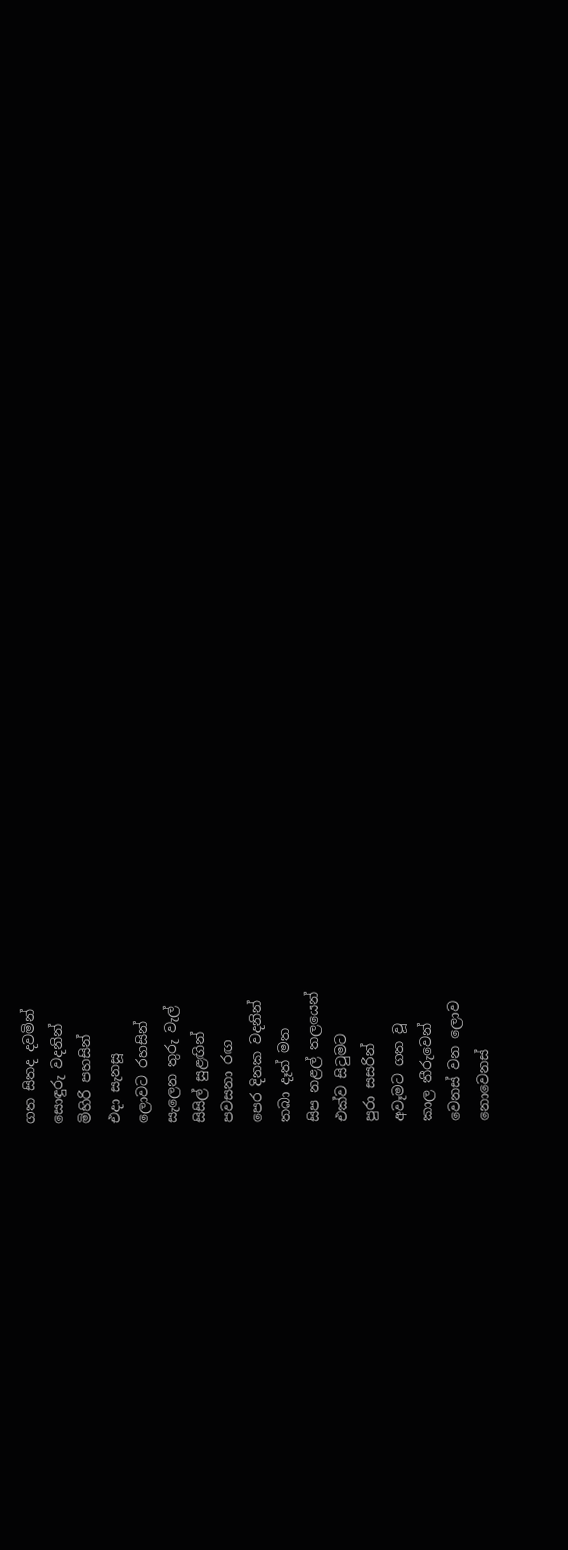ගත සිතද දවමින්
සොඳුරු වදනින්
මිහිරි පහසින්
එදා සැනසූ
ලොවට රහසින්
සැලෙන තුරු වැල්
සිසිල් සුළඟින්
පවසනා රඟ
පෙර දිනක වදනින්
තබා දෑත් මත
සිප නළල් තලයෙන්
එක්ව සිටුමට
පුරා සසරින්
අවෑමට ගත වූ
කාල තීරුවෙන්
වෙනස් වන ලොව
නොවෙනස්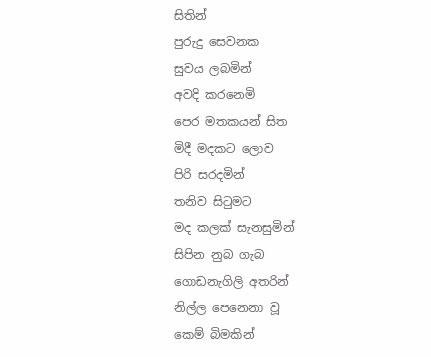සිතින්
පුරුදු සෙවනක
සුවය ලබමින්
අවදි කරනෙමි
පෙර මතකයන් සිත
මිදී මදකට ලොව
පිරි සරදමින්
තනිව සිටුමට
මද කලක් සැනසුමින්
සිපින නුබ ගැබ
ගොඩනැගිලි අතරින්
නිල්ල පෙනෙනා වූ
කෙම් බිමකින්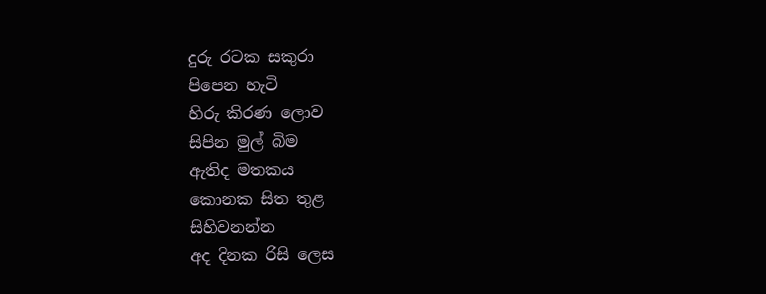දුරු රටක සකුරා
පිපෙන හැටි
හිරු කිරණ ලොව
සිපින මුල් බිම
ඇතිද මතකය
කොනක සිත තුළ
සිහිවනන්න
අද දිනක රිසි ලෙස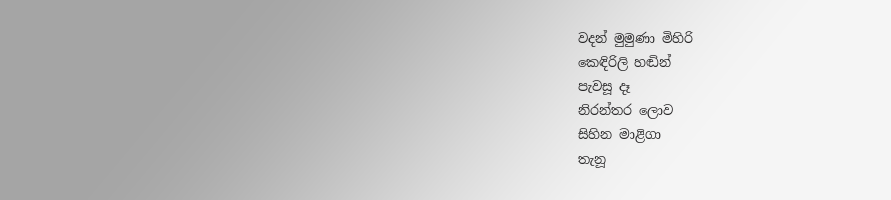වදන් මුමුණා මිහිරි
කෙඳිරිලි හඬින්
පැවසූ දෑ
නිරන්තර ලොව
සිහින මාළිගා
තැනූ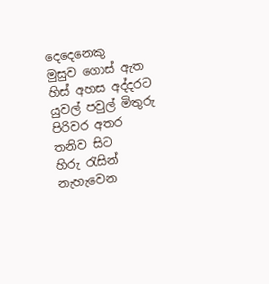දෙදෙනෙකු
මුසුව ගොස් ඇත
හිස් අහස අද්දරට
යුවල් පවුල් මිතුරු
පිරිවර අතර
තනිව සිට
හිරු රැසින් නැහැවෙන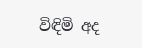විඳිමි අද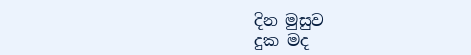දින මුසුව
දුක මද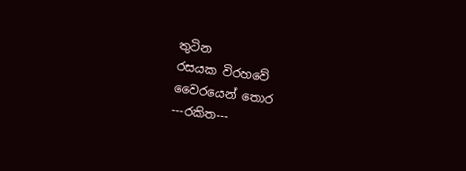තුටින
රසයක විරහවේ
වෛරයෙන් තොර
---රකිත---